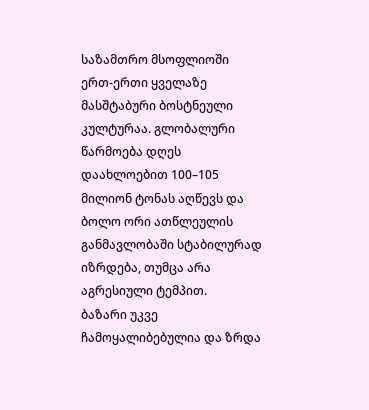საზამთრო მსოფლიოში ერთ-ერთი ყველაზე მასშტაბური ბოსტნეული კულტურაა. გლობალური წარმოება დღეს დაახლოებით 100–105 მილიონ ტონას აღწევს და ბოლო ორი ათწლეულის განმავლობაში სტაბილურად იზრდება, თუმცა არა აგრესიული ტემპით.
ბაზარი უკვე ჩამოყალიბებულია და ზრდა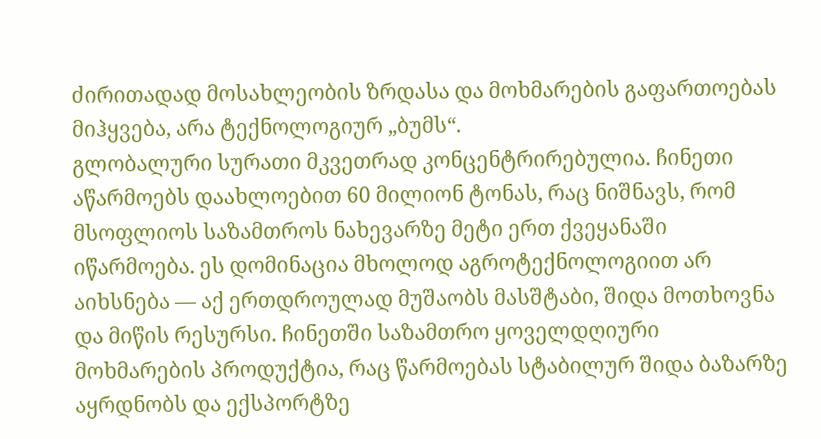ძირითადად მოსახლეობის ზრდასა და მოხმარების გაფართოებას მიჰყვება, არა ტექნოლოგიურ „ბუმს“.
გლობალური სურათი მკვეთრად კონცენტრირებულია. ჩინეთი აწარმოებს დაახლოებით 60 მილიონ ტონას, რაც ნიშნავს, რომ მსოფლიოს საზამთროს ნახევარზე მეტი ერთ ქვეყანაში იწარმოება. ეს დომინაცია მხოლოდ აგროტექნოლოგიით არ აიხსნება — აქ ერთდროულად მუშაობს მასშტაბი, შიდა მოთხოვნა და მიწის რესურსი. ჩინეთში საზამთრო ყოველდღიური მოხმარების პროდუქტია, რაც წარმოებას სტაბილურ შიდა ბაზარზე აყრდნობს და ექსპორტზე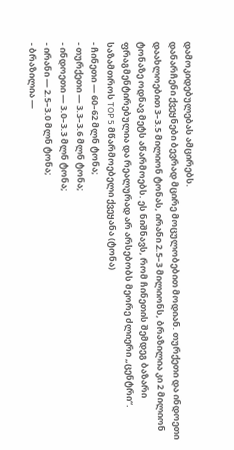დამოკიდებულებას ამცირებს.
დანარჩენი ქვეყნები ბევრად მცირე მოცულობებით მოდიან. თურქეთი და ინდოეთი დაახლოებით 3–3.5 მილიონ ტონას, ირანი 2.5–3 მილიონს, ბრაზილია კი 2 მილიონ ტონაზე ოდნავ მეტს აწარმოებს. ეს ნიშნავს, რომ ჩინეთის შემდეგ ბაზარი ფრაგმენტირებულია და რეალურად არ არსებობს მეორე ძლიერი „ცენტრი“.
საზამთროს TOP 5 მწარმოებელი ქვეყანა (ტონა)
- ჩინეთი — 60–62 მლნ ტონა;
- თურქეთი — 3.3–3.6 მლნ ტონა;
- ინდოეთი — 3.0–3.3 მლნ ტონა;
- ირანი — 2.5–3.0 მლნ ტონა;
- ბრაზილია —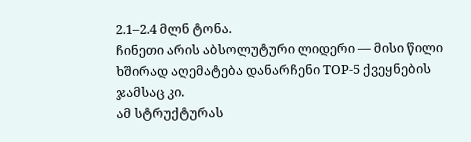2.1–2.4 მლნ ტონა.
ჩინეთი არის აბსოლუტური ლიდერი — მისი წილი ხშირად აღემატება დანარჩენი TOP-5 ქვეყნების ჯამსაც კი.
ამ სტრუქტურას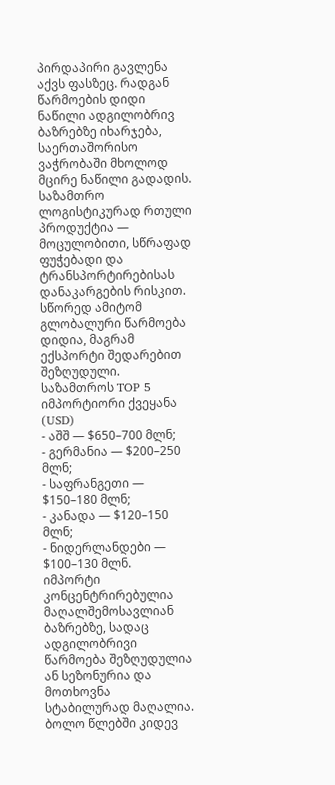პირდაპირი გავლენა აქვს ფასზეც. რადგან წარმოების დიდი ნაწილი ადგილობრივ ბაზრებზე იხარჯება, საერთაშორისო ვაჭრობაში მხოლოდ მცირე ნაწილი გადადის. საზამთრო ლოგისტიკურად რთული პროდუქტია — მოცულობითი, სწრაფად ფუჭებადი და ტრანსპორტირებისას დანაკარგების რისკით. სწორედ ამიტომ გლობალური წარმოება დიდია, მაგრამ ექსპორტი შედარებით შეზღუდული.
საზამთროს TOP 5 იმპორტიორი ქვეყანა (USD)
- აშშ — $650–700 მლნ;
- გერმანია — $200–250 მლნ;
- საფრანგეთი — $150–180 მლნ;
- კანადა — $120–150 მლნ;
- ნიდერლანდები — $100–130 მლნ.
იმპორტი კონცენტრირებულია მაღალშემოსავლიან ბაზრებზე, სადაც ადგილობრივი წარმოება შეზღუდულია ან სეზონურია და მოთხოვნა სტაბილურად მაღალია.
ბოლო წლებში კიდევ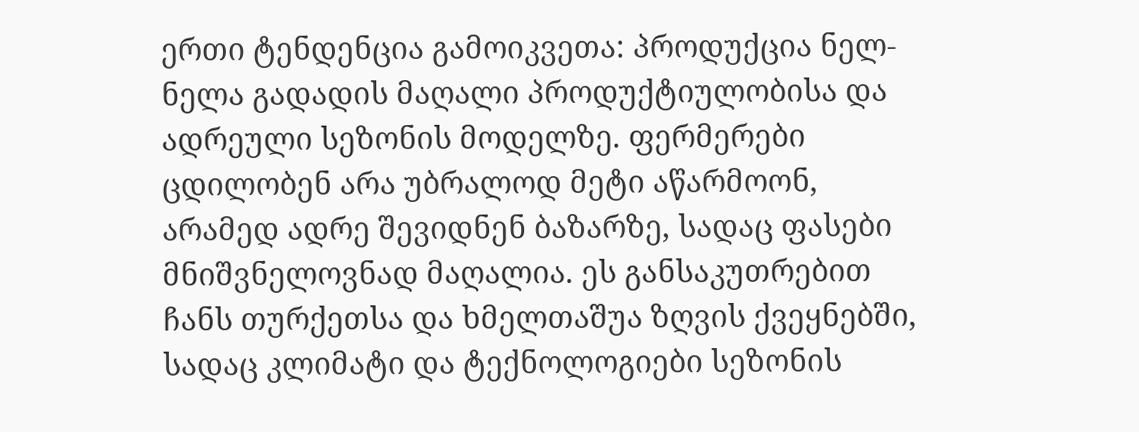ერთი ტენდენცია გამოიკვეთა: პროდუქცია ნელ-ნელა გადადის მაღალი პროდუქტიულობისა და ადრეული სეზონის მოდელზე. ფერმერები ცდილობენ არა უბრალოდ მეტი აწარმოონ, არამედ ადრე შევიდნენ ბაზარზე, სადაც ფასები მნიშვნელოვნად მაღალია. ეს განსაკუთრებით ჩანს თურქეთსა და ხმელთაშუა ზღვის ქვეყნებში, სადაც კლიმატი და ტექნოლოგიები სეზონის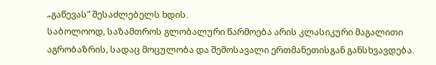„გაწევას“ შესაძლებელს ხდის.
საბოლოოდ, საზამთროს გლობალური წარმოება არის კლასიკური მაგალითი აგრობაზრის, სადაც მოცულობა და შემოსავალი ერთმანეთისგან განსხვავდება.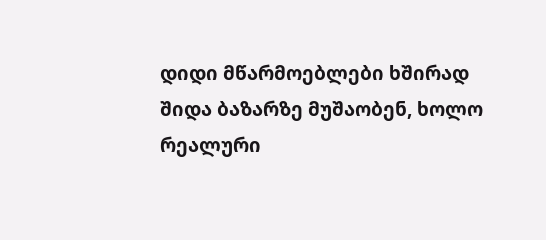დიდი მწარმოებლები ხშირად შიდა ბაზარზე მუშაობენ, ხოლო რეალური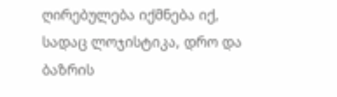ღირებულება იქმნება იქ, სადაც ლოჯისტიკა, დრო და ბაზრის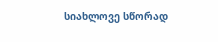სიახლოვე სწორად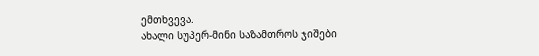ემთხვევა.
ახალი სუპერ-მინი საზამთროს ჯიშები